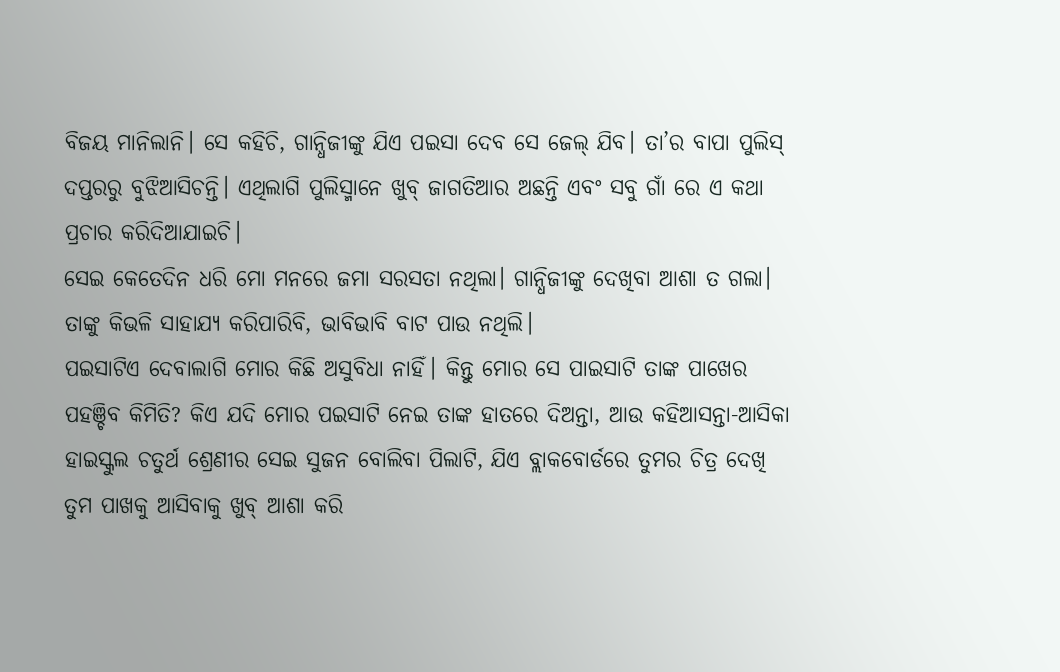ବିଜୟ ମାନିଲାନି। ସେ କହିଚି, ଗାନ୍ଧିଜୀଙ୍କୁ ଯିଏ ପଇସା ଦେବ ସେ ଜେଲ୍ ଯିବ। ତା’ର ବାପା ପୁଲିସ୍ ଦପ୍ତରରୁ ବୁଝିଆସିଚନ୍ତି। ଏଥିଲାଗି ପୁଲିସ୍ମାନେ ଖୁବ୍ ଜାଗତିଆର ଅଛନ୍ତି ଏବଂ ସବୁ ଗାଁ ରେ ଏ କଥା ପ୍ରଚାର କରିଦିଆଯାଇଚି।
ସେଇ କେତେଦିନ ଧରି ମୋ ମନରେ ଜମା ସରସତା ନଥିଲା। ଗାନ୍ଧିଜୀଙ୍କୁ ଦେଖିବା ଆଶା ତ ଗଲା। ତାଙ୍କୁ କିଭଳି ସାହାଯ୍ୟ କରିପାରିବି, ଭାବିଭାବି ବାଟ ପାଉ ନଥିଲି।
ପଇସାଟିଏ ଦେବାଲାଗି ମୋର କିଛି ଅସୁବିଧା ନାହିଁ। କିନ୍ତୁ ମୋର ସେ ପାଇସାଟି ତାଙ୍କ ପାଖେର ପହଞ୍ଚିବ କିମିତି? କିଏ ଯଦି ମୋର ପଇସାଟି ନେଇ ତାଙ୍କ ହାତରେ ଦିଅନ୍ତା, ଆଉ କହିଆସନ୍ତା-ଆସିକା ହାଇସ୍କୁଲ ଚତୁର୍ଥ ଶ୍ରେଣୀର ସେଇ ସୁଜନ ବୋଲିବା ପିଲାଟି, ଯିଏ ବ୍ଲାକବୋର୍ଡରେ ତୁମର ଚିତ୍ର ଦେଖି ତୁମ ପାଖକୁ ଆସିବାକୁ ଖୁବ୍ ଆଶା କରି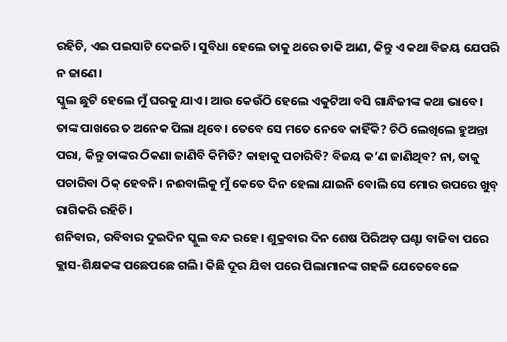ରହିଚି, ଏଇ ପଇସାଟି ଦେଇଚି। ସୁବିଧା ହେଲେ ତାକୁ ଥରେ ଡାକି ଆଣ, କିନ୍ତୁ ଏ କଥା ବିଜୟ ଯେପରି ନ ଜାଣେ।
ସ୍କୁଲ ଛୁଟି ହେଲେ ମୁଁ ଘରକୁ ଯାଏ। ଆଉ କେଉଁଠି ହେଲେ ଏକୁଟିଆ ବସି ଗାନ୍ଧିଜୀଙ୍କ କଥା ଭାବେ। ତାଙ୍କ ପାଖରେ ତ ଅନେକ ପିଲା ଥିବେ। ତେବେ ସେ ମତେ ନେବେ କାହିଁକି? ଚିଠି ଲେଖିଲେ ହୁଅନ୍ତା ପରା, କିନ୍ତୁ ତାଙ୍କର ଠିକଣା ଜାଣିବି କିମିତି? କାହାକୁ ପଚାରିବି? ବିଜୟ କ’ଣ ଜାଣିଥିବ? ନା, ତାକୁ ପଚାରିବା ଠିକ୍ ହେବନି। ନଈବାଲିକୁ ମୁଁ କେତେ ଦିନ ହେଲା ଯାଇନି ବୋଲି ସେ ମୋର ଉପରେ ଖୁବ୍ ରାଗିକରି ରହିଚି।
ଶନିବାର, ରବିବାର ଦୁଇଦିନ ସ୍କୁଲ ବନ୍ଦ ରହେ। ଶୁକ୍ରବାର ଦିନ ଶେଷ ପିରିଅଡ଼ ଘଣ୍ଟା ବାଜିବା ପରେ କ୍ଲାସ-ଶିକ୍ଷକଙ୍କ ପଛେପଛେ ଗଲି। କିଛି ଦୂର ଯିବା ପରେ ପିଲାମାନଙ୍କ ଗହଳି ଯେତେବେଳେ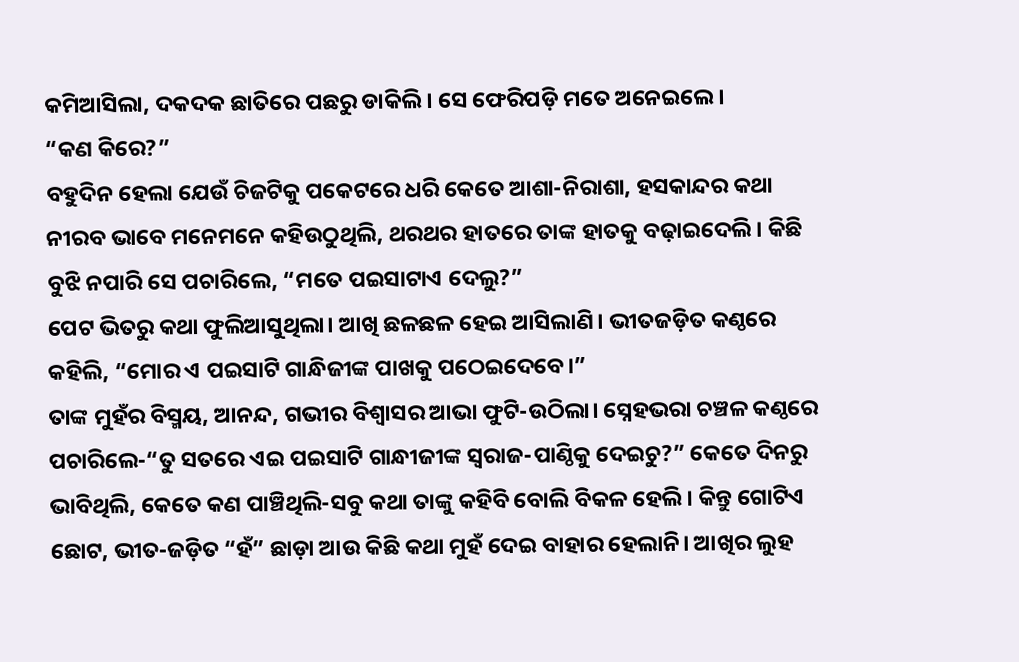କମିଆସିଲା, ଦକଦକ ଛାତିରେ ପଛରୁ ଡାକିଲି। ସେ ଫେରିପଡ଼ି ମତେ ଅନେଇଲେ।
“କଣ କିରେ?”
ବହୁଦିନ ହେଲା ଯେଉଁ ଚିଜଟିକୁ ପକେଟରେ ଧରି କେତେ ଆଶା-ନିରାଶା, ହସକାନ୍ଦର କଥା ନୀରବ ଭାବେ ମନେମନେ କହିଉଠୁଥିଲି, ଥରଥର ହାତରେ ତାଙ୍କ ହାତକୁ ବଢ଼ାଇଦେଲି। କିଛି ବୁଝି ନପାରି ସେ ପଚାରିଲେ, “ମତେ ପଇସାଟାଏ ଦେଲୁ?”
ପେଟ ଭିତରୁ କଥା ଫୁଲିଆସୁଥିଲା। ଆଖି ଛଳଛଳ ହେଇ ଆସିଲାଣି। ଭୀତଜଡ଼ିତ କଣ୍ଠରେ କହିଲି, “ମୋର ଏ ପଇସାଟି ଗାନ୍ଧିଜୀଙ୍କ ପାଖକୁ ପଠେଇଦେବେ।”
ତାଙ୍କ ମୁହଁର ବିସ୍ମୟ, ଆନନ୍ଦ, ଗଭୀର ବିଶ୍ୱାସର ଆଭା ଫୁଟି-ଉଠିଲା। ସ୍ନେହଭରା ଚଞ୍ଚଳ କଣ୍ଠରେ ପଚାରିଲେ-“ତୁ ସତରେ ଏଇ ପଇସାଟି ଗାନ୍ଧୀଜୀଙ୍କ ସ୍ୱରାଜ-ପାଣ୍ଠିକୁ ଦେଇଚୁ?” କେତେ ଦିନରୁ ଭାବିଥିଲି, କେତେ କଣ ପାଞ୍ଚିଥିଲି-ସବୁ କଥା ତାଙ୍କୁ କହିବି ବୋଲି ବିକଳ ହେଲି। କିନ୍ତୁ ଗୋଟିଏ ଛୋଟ, ଭୀତ-ଜଡ଼ିତ “ହଁ” ଛାଡ଼ା ଆଉ କିଛି କଥା ମୁହଁ ଦେଇ ବାହାର ହେଲାନି। ଆଖିର ଲୁହ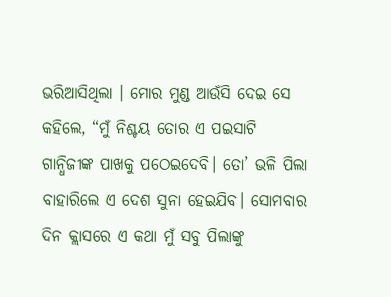ଭରିଆସିଥିଲା । ମୋର ମୁଣ୍ଡ ଆଉଁସି ଦେଇ ସେ କହିଲେ, “ମୁଁ ନିଶ୍ଚୟ ତୋର ଏ ପଇସାଟି ଗାନ୍ଧିଜୀଙ୍କ ପାଖକୁ ପଠେଇଦେବି। ତୋ’ ଭଳି ପିଲା ବାହାରିଲେ ଏ ଦେଶ ସୁନା ହେଇଯିବ। ସୋମବାର ଦିନ କ୍ଲାସରେ ଏ କଥା ମୁଁ ସବୁ ପିଲାଙ୍କୁ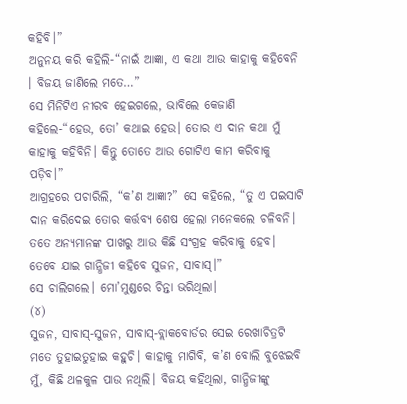କହିବି।”
ଅନୁନୟ କରି କହିଲି-“ନାଇଁ ଆଜ୍ଞା, ଏ କଥା ଆଉ କାହାକୁ କହିବେନି । ବିଜୟ ଜାଣିଲେ ମତେ…”
ସେ ମିନିଟିଏ ନୀରବ ହେଇଗଲେ, ଭାବିଲେ କେଜାଣି କହିଲେ-“ହେଉ, ତୋ’ କଥାଇ ହେଉ। ତୋର ଏ ଦାନ କଥା ମୁଁ କାହାକୁ କହିବିନି। କିନ୍ତୁ ତୋତେ ଆଉ ଗୋଟିଏ କାମ କରିବାକୁ ପଡ଼ିବ।”
ଆଗ୍ରହରେ ପଚାରିଲି, “କ’ଣ ଆଜ୍ଞା?” ସେ କହିଲେ, “ତୁ ଏ ପଇସାଟି ଦାନ କରିଦେଇ ତୋର କର୍ତ୍ତବ୍ୟ ଶେଷ ହେଲା ମନେକଲେ ଚଳିବନି। ତତେ ଅନ୍ୟମାନଙ୍କ ପାଖରୁ ଆଉ କିଛି ସଂଗ୍ରହ କରିବାକୁ ହେବ। ତେବେ ଯାଇ ଗାନ୍ଧିଜୀ କହିବେ ସୁଜନ, ସାବାସ୍।”
ସେ ଚାଲିଗଲେ। ମୋ’ମୁଣ୍ଡରେ ଚିନ୍ତା ଭରିଥିଲା।
(୪)
ସୁଜନ, ସାବାସ୍-ସୁଜନ, ସାବାସ୍-ବ୍ଲାକବୋର୍ଡର ସେଇ ରେଖାଚିତ୍ରଟି ମତେ ତୁହାଇତୁହାଇ କହୁଚି। କାହାକୁ ମାଗିବି, କ’ଣ ବୋଲି ବୁଝେଇବି ମୁଁ, କିଛି ଥଳକୁଳ ପାଉ ନଥିଲି। ବିଜୟ କହିଥିଲା, ଗାନ୍ଧିଜୀଙ୍କୁ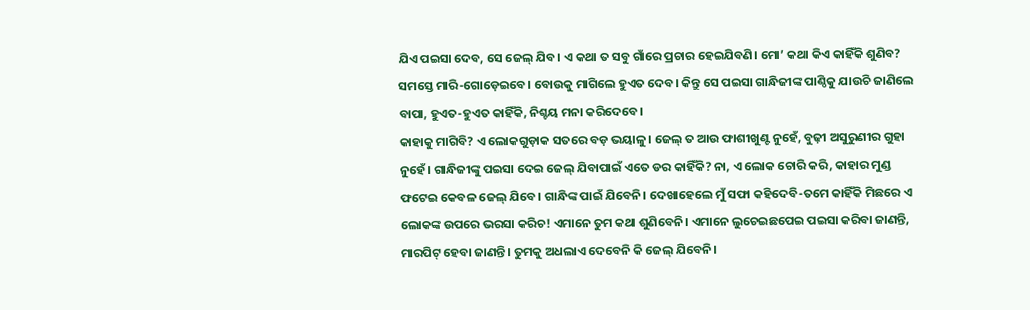ଯିଏ ପଇସା ଦେବ, ସେ ଜେଲ୍ ଯିବ। ଏ କଥା ତ ସବୁ ଗାଁରେ ପ୍ରଚାର ହେଇଯିବଣି। ମୋ’ କଥା କିଏ କାହିଁକି ଶୁଣିବ? ସମସ୍ତେ ମାରି-ଗୋଡ଼େଇବେ। ବୋଉକୁ ମାଗିଲେ ହୁଏତ ଦେବ। କିନ୍ତୁ ସେ ପଇସା ଗାନ୍ଧିଜୀଙ୍କ ପାଣ୍ଠିକୁ ଯାଉଚି ଜାଣିଲେ ବାପା, ହୁଏତ-ହୁଏତ କାହିଁକି, ନିଶ୍ଚୟ ମନା କରିଦେବେ।
କାହାକୁ ମାଗିବି? ଏ ଲୋକଗୁଡ଼ାକ ସତରେ ବଡ଼ ଭୟାଳୁ। ଜେଲ୍ ତ ଆଉ ଫାଶୀଖୁଣ୍ଟ ନୁହେଁ, ବୁଢ଼ୀ ଅସୁରୁଣୀର ଗୁହା ନୁହେଁ। ଗାନ୍ଧିଜୀଙ୍କୁ ପଇସା ଦେଇ ଜେଲ୍ ଯିବାପାଇଁ ଏତେ ଡର କାହିଁକି? ନା, ଏ ଲୋକ ଚୋରି କରି, କାହାର ମୁଣ୍ଡ ଫଟେଇ କେବଳ ଜେଲ୍ ଯିବେ। ଗାନ୍ଧିଙ୍କ ପାଇଁ ଯିବେନି। ଦେଖାହେଲେ ମୁଁ ସଫା କହିଦେବି-ତମେ କାହିଁକି ମିଛରେ ଏ ଲୋକଙ୍କ ଉପରେ ଭରସା କରିଚ! ଏମାନେ ତୁମ କଥା ଶୁଣିବେନି। ଏମାନେ ଲୁଚେଇଛପେଇ ପଇସା କରିବା ଜାଣନ୍ତି, ମାରପିଟ୍ ହେବା ଜାଣନ୍ତି। ତୁମକୁ ଅଧଲାଏ ଦେବେନି କି ଜେଲ୍ ଯିବେନି।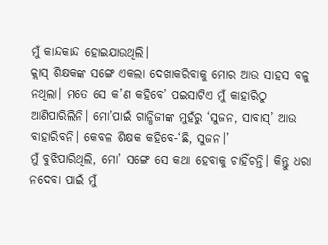ମୁଁ କାନ୍ଦକାନ୍ଦ ହୋଇଯାଉଥିଲି।
କ୍ଲାସ୍ ଶିକ୍ଷକଙ୍କ ସଙ୍ଗେ ଏକଲା ଦେଖାକରିବାକୁ ମୋର ଆଉ ସାହସ ବଳୁ ନଥିଲା। ମତେ ସେ କ’ଣ କହିବେ’ ପଇସାଟିଏ ମୁଁ କାହାରିଠୁ ଆଣିପାରିଲିନି। ମୋ’ପାଇଁ ଗାନ୍ଧିଜୀଙ୍କ ମୁହଁରୁ ‘ସୁଜନ, ସାବାସ୍’ ଆଉ ବାହାରିବନି। କେବଳ ଶିକ୍ଷକ କହିବେ-‘ଛି, ସୁଜନ।’
ମୁଁ ବୁଝିପାରିଥିଲି, ମୋ’ ସଙ୍ଗେ ସେ କଥା ହେବାକୁ ଚାହିଁଚନ୍ତି। କିନ୍ତୁ ଧରା ନଦେବା ପାଇଁ ମୁଁ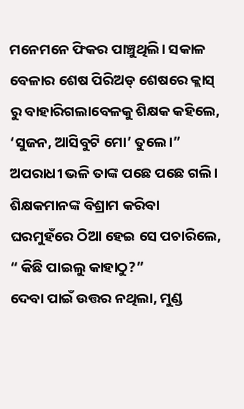ମନେମନେ ଫିକର ପାଞ୍ଚୁଥିଲି। ସକାଳ ବେଳାର ଶେଷ ପିରିଅଡ୍ ଶେଷରେ କ୍ଲାସ୍ ରୁ ବାହାରିଗଲାବେଳକୁ ଶିକ୍ଷକ କହିଲେ, ‘ସୁଜନ, ଆସିବୁଟି ମୋ’ ତୁଲେ।”
ଅପରାଧୀ ଭଳି ତାଙ୍କ ପଛେ ପଛେ ଗଲି। ଶିକ୍ଷକମାନଙ୍କ ବିଶ୍ରାମ କରିବା ଘରମୁହଁରେ ଠିଆ ହେଇ ସେ ପଚାରିଲେ, “ କିଛି ପାଇଲୁ କାହାଠୁ?”
ଦେବା ପାଇଁ ଉତ୍ତର ନଥିଲା, ମୁଣ୍ଡ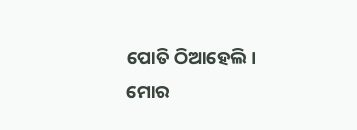ପୋତି ଠିଆହେଲି। ମୋର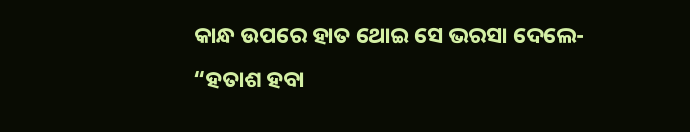କାନ୍ଧ ଉପରେ ହାତ ଥୋଇ ସେ ଭରସା ଦେଲେ-
“ହତାଶ ହବା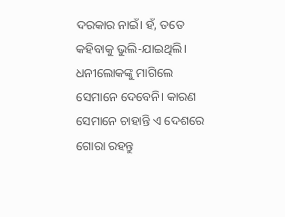ଦରକାର ନାଇଁ। ହଁ, ତତେ କହିବାକୁ ଭୁଲି-ଯାଇଥିଲି। ଧନୀଲୋକଙ୍କୁ ମାଗିଲେ ସେମାନେ ଦେବେନି। କାରଣ ସେମାନେ ଚାହାନ୍ତି ଏ ଦେଶରେ ଗୋରା ରହନ୍ତୁ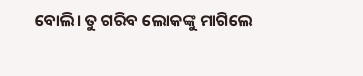ବୋଲି। ତୁ ଗରିବ ଲୋକଙ୍କୁ ମାଗିଲେ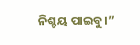ନିଶ୍ଚୟ ପାଇବୁ।”